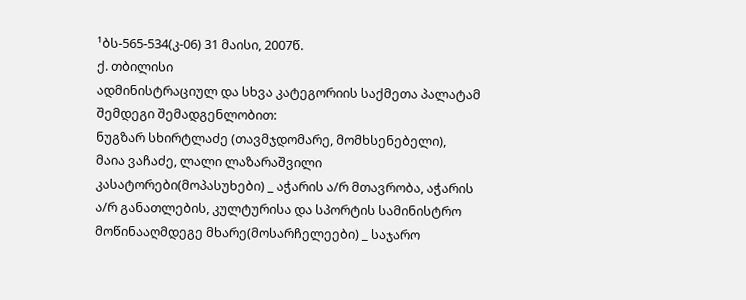¹ბს-565-534(კ-06) 31 მაისი, 2007წ.
ქ. თბილისი
ადმინისტრაციულ და სხვა კატეგორიის საქმეთა პალატამ
შემდეგი შემადგენლობით:
ნუგზარ სხირტლაძე (თავმჯდომარე, მომხსენებელი),
მაია ვაჩაძე, ლალი ლაზარაშვილი
კასატორები(მოპასუხები) _ აჭარის ა/რ მთავრობა, აჭარის ა/რ განათლების, კულტურისა და სპორტის სამინისტრო
მოწინააღმდეგე მხარე(მოსარჩელეები) _ საჯარო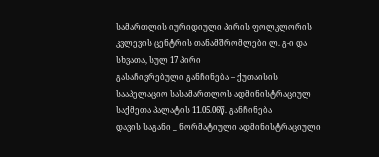სამართლის იურიდიული პირის ფოლკლორის კვლევის ცენტრის თანამშრომლები ლ. გ-ი და სხვათა, სულ 17 პირი
გასაჩივრებული განჩინება – ქუთაისის სააპელაციო სასამართლოს ადმინისტრაციულ საქმეთა პალატის 11.05.06წ. განჩინება
დავის საგანი _ ნორმატიული ადმინისტრაციული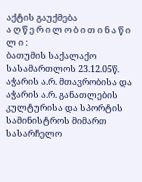აქტის გაუქმება
ა ღ წ ე რ ი ლ ო ბ ი თ ი ნ ა წ ი ლ ი :
ბათუმის საქალაქო სასამართლოს 23.12.05წ. აჭარის ა.რ. მთავრობისა და აჭარის ა.რ. განათლების კულტურისა და სპორტის სამინისტროს მიმართ სასარჩელო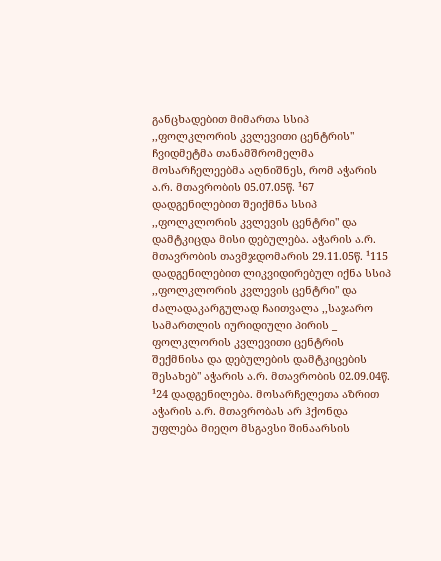განცხადებით მიმართა სსიპ ,,ფოლკლორის კვლევითი ცენტრის" ჩვიდმეტმა თანამშრომელმა მოსარჩელეებმა აღნიშნეს, რომ აჭარის ა.რ. მთავრობის 05.07.05წ. ¹67 დადგენილებით შეიქმნა სსიპ ,,ფოლკლორის კვლევის ცენტრი" და დამტკიცდა მისი დებულება. აჭარის ა.რ. მთავრობის თავმჯდომარის 29.11.05წ. ¹115 დადგენილებით ლიკვიდირებულ იქნა სსიპ ,,ფოლკლორის კვლევის ცენტრი" და ძალადაკარგულად ჩაითვალა ,,საჯარო სამართლის იურიდიული პირის _ ფოლკლორის კვლევითი ცენტრის შექმნისა და დებულების დამტკიცების შესახებ" აჭარის ა.რ. მთავრობის 02.09.04წ. ¹24 დადგენილება. მოსარჩელეთა აზრით აჭარის ა.რ. მთავრობას არ ჰქონდა უფლება მიეღო მსგავსი შინაარსის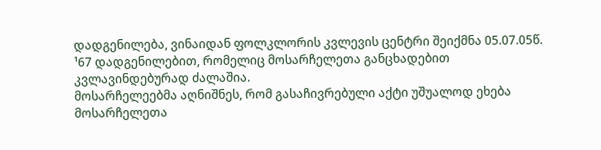დადგენილება, ვინაიდან ფოლკლორის კვლევის ცენტრი შეიქმნა 05.07.05წ. ¹67 დადგენილებით, რომელიც მოსარჩელეთა განცხადებით კვლავინდებურად ძალაშია.
მოსარჩელეებმა აღნიშნეს, რომ გასაჩივრებული აქტი უშუალოდ ეხება მოსარჩელეთა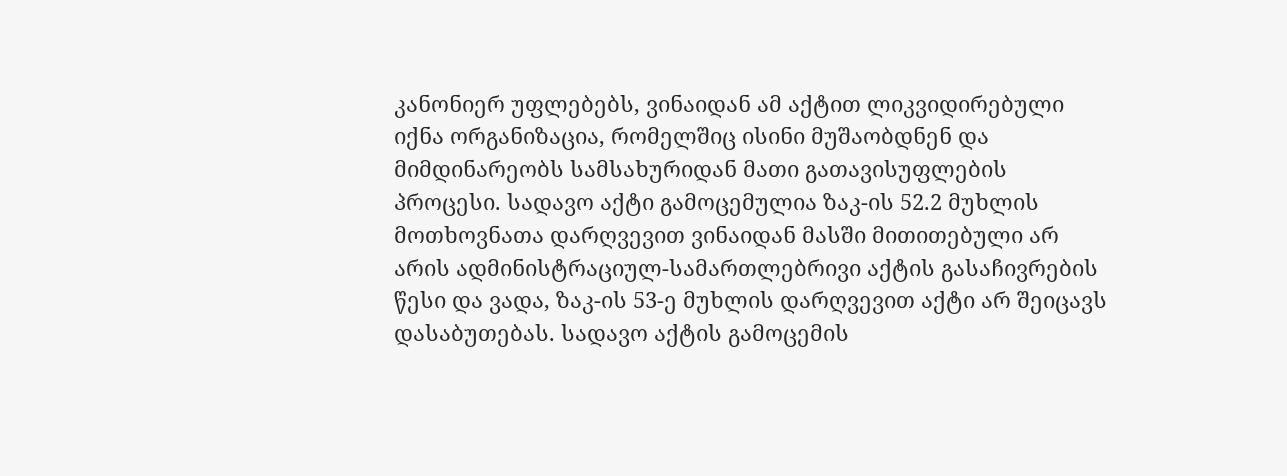კანონიერ უფლებებს, ვინაიდან ამ აქტით ლიკვიდირებული იქნა ორგანიზაცია, რომელშიც ისინი მუშაობდნენ და მიმდინარეობს სამსახურიდან მათი გათავისუფლების პროცესი. სადავო აქტი გამოცემულია ზაკ-ის 52.2 მუხლის მოთხოვნათა დარღვევით ვინაიდან მასში მითითებული არ არის ადმინისტრაციულ-სამართლებრივი აქტის გასაჩივრების წესი და ვადა, ზაკ-ის 53-ე მუხლის დარღვევით აქტი არ შეიცავს დასაბუთებას. სადავო აქტის გამოცემის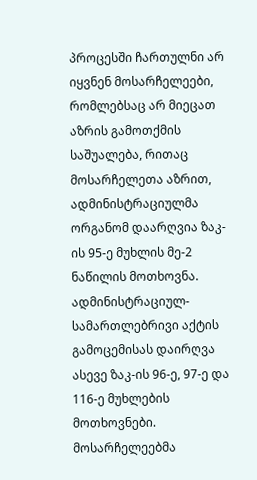პროცესში ჩართულნი არ იყვნენ მოსარჩელეები, რომლებსაც არ მიეცათ აზრის გამოთქმის საშუალება, რითაც მოსარჩელეთა აზრით, ადმინისტრაციულმა ორგანომ დაარღვია ზაკ-ის 95-ე მუხლის მე-2 ნაწილის მოთხოვნა. ადმინისტრაციულ-სამართლებრივი აქტის გამოცემისას დაირღვა ასევე ზაკ-ის 96-ე, 97-ე და 116-ე მუხლების მოთხოვნები.
მოსარჩელეებმა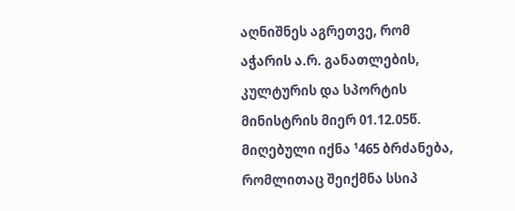აღნიშნეს აგრეთვე, რომ აჭარის ა.რ. განათლების, კულტურის და სპორტის მინისტრის მიერ 01.12.05წ. მიღებული იქნა ¹465 ბრძანება, რომლითაც შეიქმნა სსიპ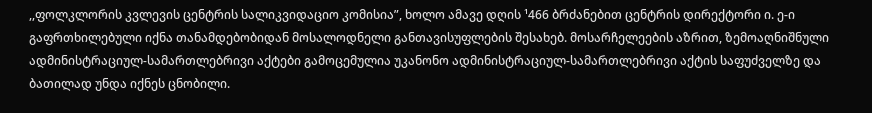,,ფოლკლორის კვლევის ცენტრის სალიკვიდაციო კომისია”, ხოლო ამავე დღის ¹466 ბრძანებით ცენტრის დირექტორი ი. ე-ი გაფრთხილებული იქნა თანამდებობიდან მოსალოდნელი განთავისუფლების შესახებ. მოსარჩელეების აზრით, ზემოაღნიშნული ადმინისტრაციულ-სამართლებრივი აქტები გამოცემულია უკანონო ადმინისტრაციულ-სამართლებრივი აქტის საფუძველზე და ბათილად უნდა იქნეს ცნობილი.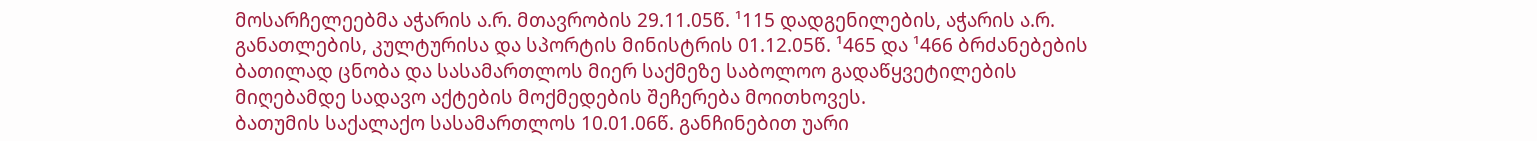მოსარჩელეებმა აჭარის ა.რ. მთავრობის 29.11.05წ. ¹115 დადგენილების, აჭარის ა.რ. განათლების, კულტურისა და სპორტის მინისტრის 01.12.05წ. ¹465 და ¹466 ბრძანებების ბათილად ცნობა და სასამართლოს მიერ საქმეზე საბოლოო გადაწყვეტილების მიღებამდე სადავო აქტების მოქმედების შეჩერება მოითხოვეს.
ბათუმის საქალაქო სასამართლოს 10.01.06წ. განჩინებით უარი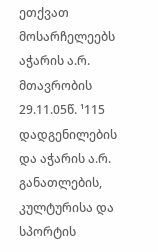ეთქვათ მოსარჩელეებს აჭარის ა.რ. მთავრობის 29.11.05წ. ¹115 დადგენილების და აჭარის ა.რ. განათლების, კულტურისა და სპორტის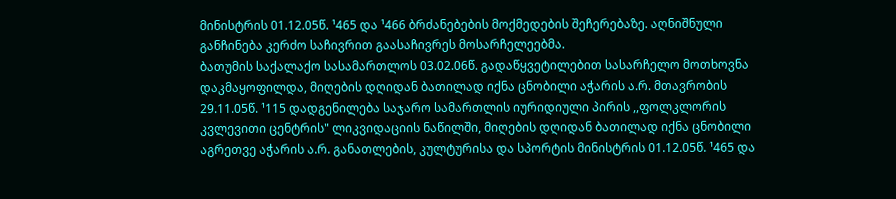მინისტრის 01.12.05წ. ¹465 და ¹466 ბრძანებების მოქმედების შეჩერებაზე. აღნიშნული განჩინება კერძო საჩივრით გაასაჩივრეს მოსარჩელეებმა.
ბათუმის საქალაქო სასამართლოს 03.02.06წ. გადაწყვეტილებით სასარჩელო მოთხოვნა დაკმაყოფილდა, მიღების დღიდან ბათილად იქნა ცნობილი აჭარის ა.რ. მთავრობის 29.11.05წ. ¹115 დადგენილება საჯარო სამართლის იურიდიული პირის ,,ფოლკლორის კვლევითი ცენტრის" ლიკვიდაციის ნაწილში, მიღების დღიდან ბათილად იქნა ცნობილი აგრეთვე აჭარის ა.რ. განათლების, კულტურისა და სპორტის მინისტრის 01.12.05წ. ¹465 და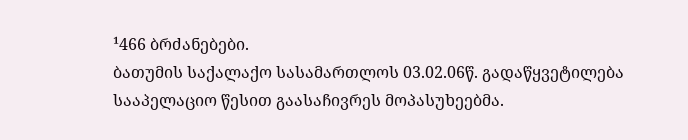¹466 ბრძანებები.
ბათუმის საქალაქო სასამართლოს 03.02.06წ. გადაწყვეტილება სააპელაციო წესით გაასაჩივრეს მოპასუხეებმა.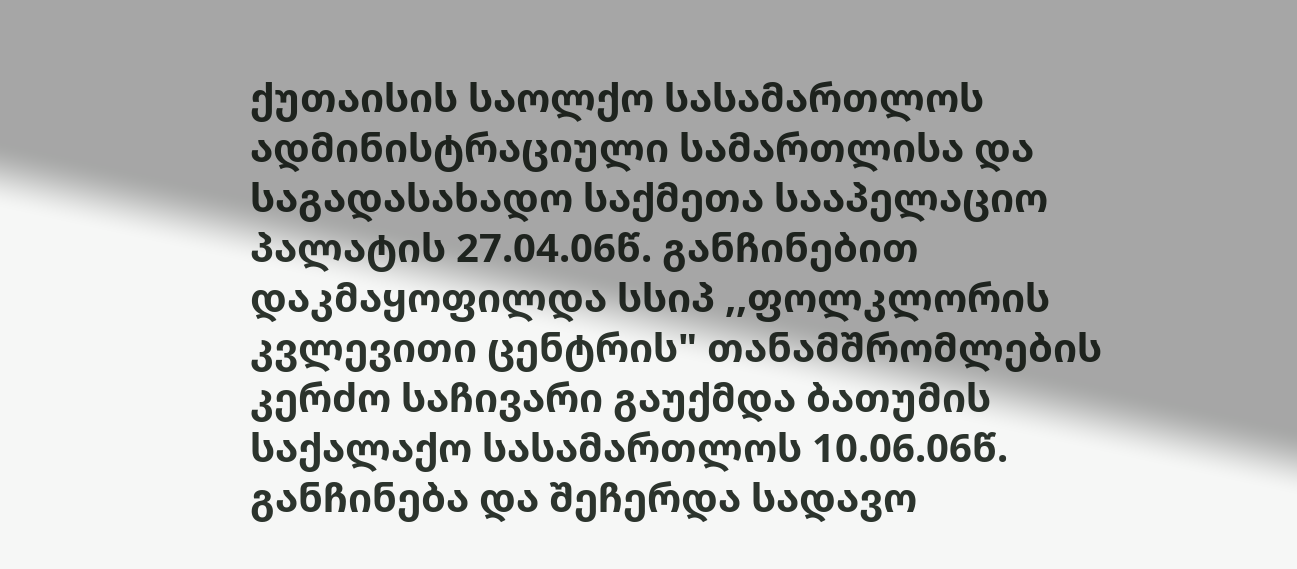ქუთაისის საოლქო სასამართლოს ადმინისტრაციული სამართლისა და საგადასახადო საქმეთა სააპელაციო პალატის 27.04.06წ. განჩინებით დაკმაყოფილდა სსიპ ,,ფოლკლორის კვლევითი ცენტრის" თანამშრომლების კერძო საჩივარი გაუქმდა ბათუმის საქალაქო სასამართლოს 10.06.06წ. განჩინება და შეჩერდა სადავო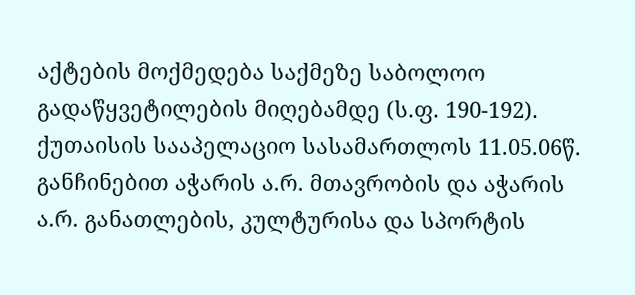აქტების მოქმედება საქმეზე საბოლოო გადაწყვეტილების მიღებამდე (ს.ფ. 190-192).
ქუთაისის სააპელაციო სასამართლოს 11.05.06წ. განჩინებით აჭარის ა.რ. მთავრობის და აჭარის ა.რ. განათლების, კულტურისა და სპორტის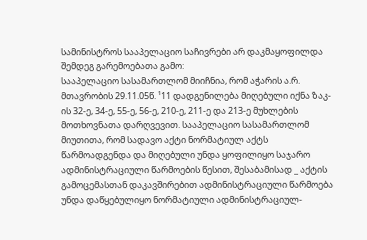სამინისტროს სააპელაციო საჩივრები არ დაკმაყოფილდა შემდეგ გარემოებათა გამო:
სააპელაციო სასამართლომ მიიჩნია, რომ აჭარის ა.რ. მთავრობის 29.11.05წ. ¹11 დადგენილება მიღებული იქნა ზაკ-ის 32-ე, 34-ე, 55-ე, 56-ე, 210-ე, 211-ე და 213-ე მუხლების მოთხოვნათა დარღვევით. სააპელაციო სასამართლომ მიუთითა, რომ სადავო აქტი ნორმატიულ აქტს წარმოადგენდა და მიღებული უნდა ყოფილიყო საჯარო ადმინისტრაციული წარმოების წესით, შესაბამისად _ აქტის გამოცემასთან დაკავშირებით ადმინისტრაციული წარმოება უნდა დაწყებულიყო ნორმატიული ადმინისტრაციულ-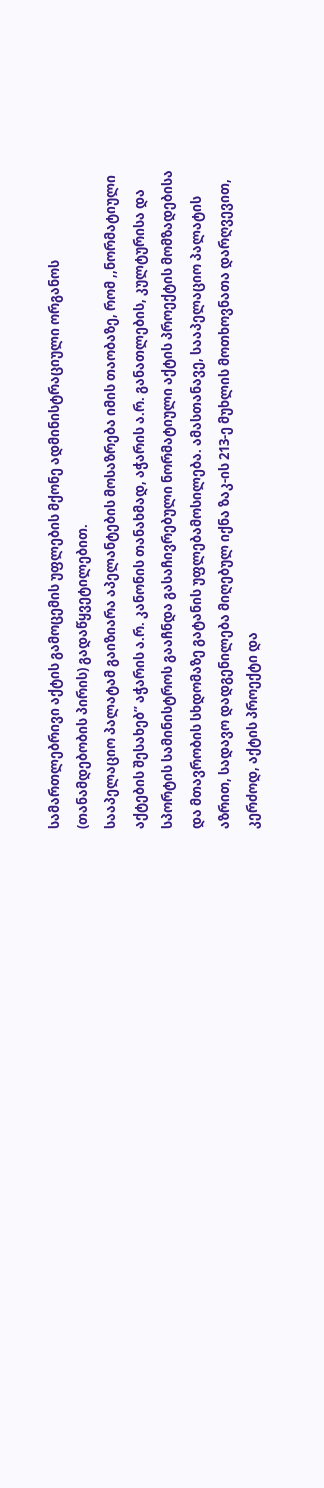სამართლებრივი აქტის გამოცემის უფლების მქონე ადმინისტრაციული ორგანოს (თანამდებობის პირის) გადაწყვეტილებით.
სააპელაციო პალატამ გაიზიარა აპელანტების მოსაზრება იმის თაობაზე, რომ ,,ნორმატიული აქტების შესახებ” აჭარის ა.რ. კანონის თანახმად, აჭარის ა.რ. განათლების, კულტურისა და სპორტის სამინისტროს გააჩნდა გასაჩივრებული ნორმატიული აქტის პროექტის მომზადებისა და მთავრობის სხდომაზე გატანის უფლებამოსილება. ამასთანავე, სააპელაციო პალატის აზრით, სადავო დადგენილება მიღებულ იქნა ზაკ-ის 213-ე მუხლის მოთხოვნათა დარღვევით, კერძოდ, აქტის პროექტი და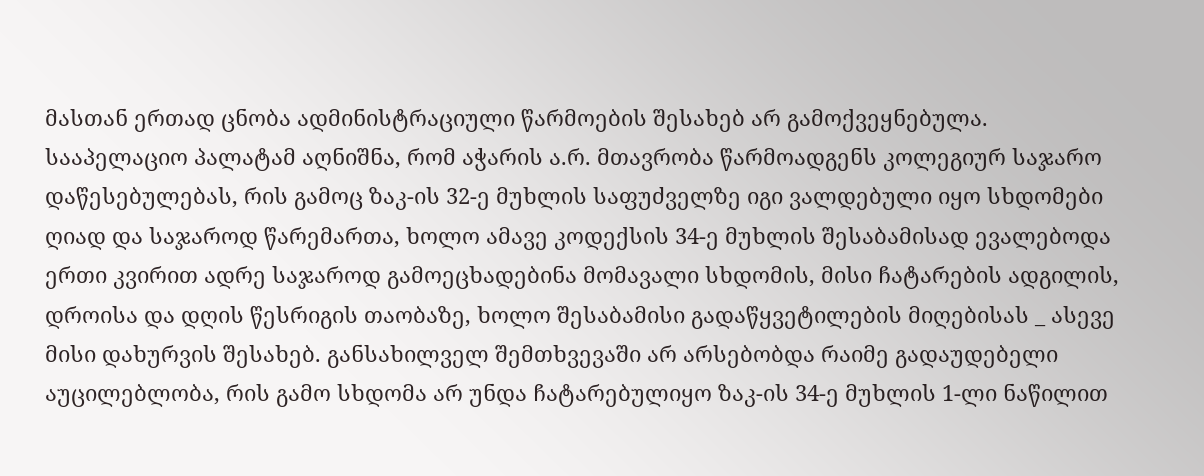მასთან ერთად ცნობა ადმინისტრაციული წარმოების შესახებ არ გამოქვეყნებულა.
სააპელაციო პალატამ აღნიშნა, რომ აჭარის ა.რ. მთავრობა წარმოადგენს კოლეგიურ საჯარო დაწესებულებას, რის გამოც ზაკ-ის 32-ე მუხლის საფუძველზე იგი ვალდებული იყო სხდომები ღიად და საჯაროდ წარემართა, ხოლო ამავე კოდექსის 34-ე მუხლის შესაბამისად ევალებოდა ერთი კვირით ადრე საჯაროდ გამოეცხადებინა მომავალი სხდომის, მისი ჩატარების ადგილის, დროისა და დღის წესრიგის თაობაზე, ხოლო შესაბამისი გადაწყვეტილების მიღებისას _ ასევე მისი დახურვის შესახებ. განსახილველ შემთხვევაში არ არსებობდა რაიმე გადაუდებელი აუცილებლობა, რის გამო სხდომა არ უნდა ჩატარებულიყო ზაკ-ის 34-ე მუხლის 1-ლი ნაწილით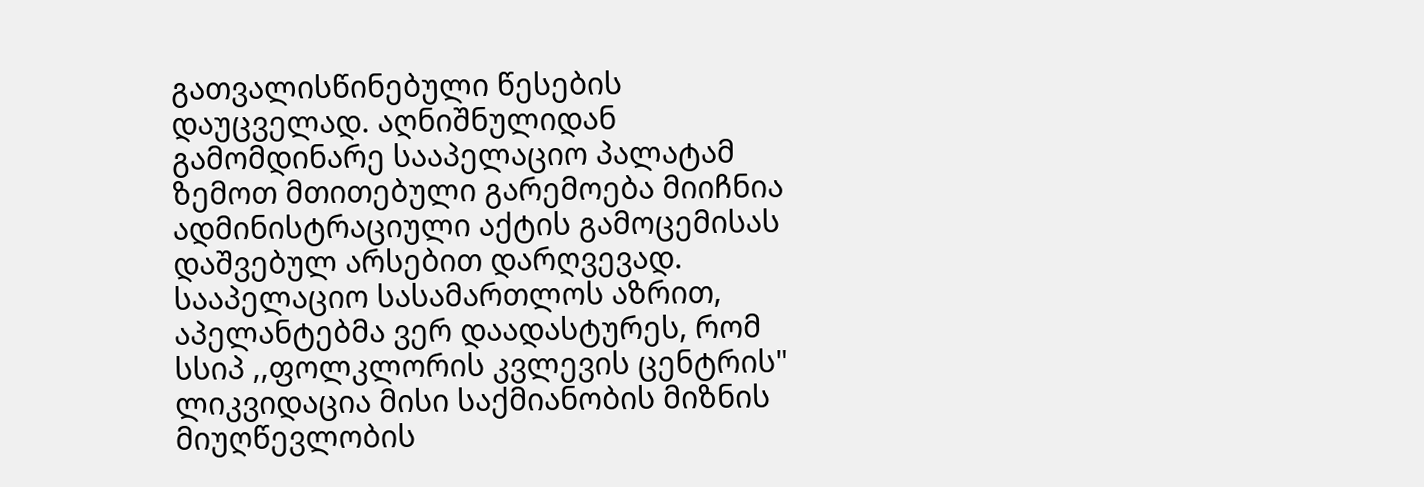გათვალისწინებული წესების დაუცველად. აღნიშნულიდან გამომდინარე სააპელაციო პალატამ ზემოთ მთითებული გარემოება მიიჩნია ადმინისტრაციული აქტის გამოცემისას დაშვებულ არსებით დარღვევად.
სააპელაციო სასამართლოს აზრით, აპელანტებმა ვერ დაადასტურეს, რომ სსიპ ,,ფოლკლორის კვლევის ცენტრის" ლიკვიდაცია მისი საქმიანობის მიზნის მიუღწევლობის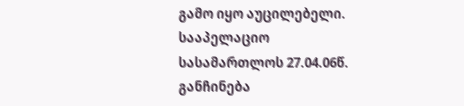გამო იყო აუცილებელი.
სააპელაციო სასამართლოს 27.04.06წ. განჩინება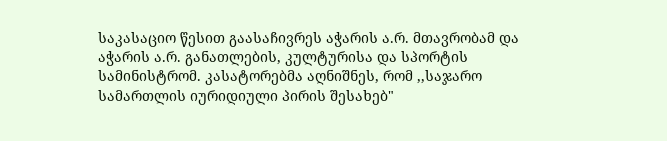საკასაციო წესით გაასაჩივრეს აჭარის ა.რ. მთავრობამ და აჭარის ა.რ. განათლების, კულტურისა და სპორტის სამინისტრომ. კასატორებმა აღნიშნეს, რომ ,,საჯარო სამართლის იურიდიული პირის შესახებ"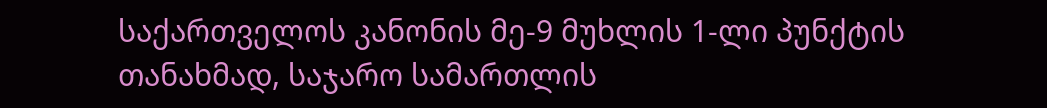საქართველოს კანონის მე-9 მუხლის 1-ლი პუნქტის თანახმად, საჯარო სამართლის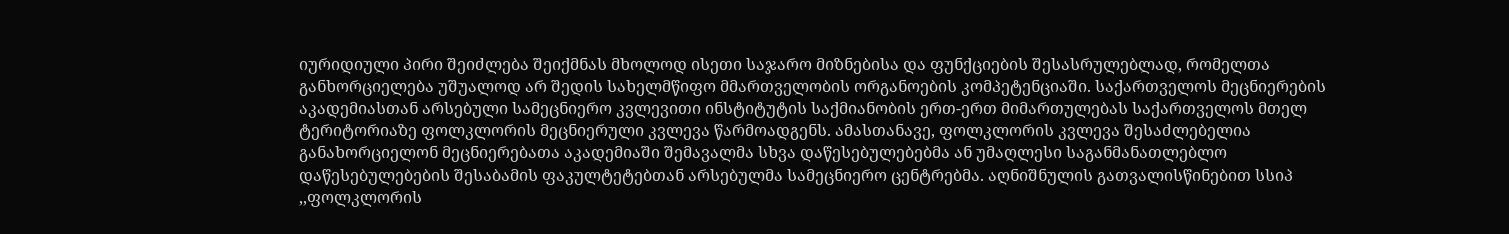იურიდიული პირი შეიძლება შეიქმნას მხოლოდ ისეთი საჯარო მიზნებისა და ფუნქციების შესასრულებლად, რომელთა განხორციელება უშუალოდ არ შედის სახელმწიფო მმართველობის ორგანოების კომპეტენციაში. საქართველოს მეცნიერების აკადემიასთან არსებული სამეცნიერო კვლევითი ინსტიტუტის საქმიანობის ერთ-ერთ მიმართულებას საქართველოს მთელ ტერიტორიაზე ფოლკლორის მეცნიერული კვლევა წარმოადგენს. ამასთანავე, ფოლკლორის კვლევა შესაძლებელია განახორციელონ მეცნიერებათა აკადემიაში შემავალმა სხვა დაწესებულებებმა ან უმაღლესი საგანმანათლებლო დაწესებულებების შესაბამის ფაკულტეტებთან არსებულმა სამეცნიერო ცენტრებმა. აღნიშნულის გათვალისწინებით სსიპ ,,ფოლკლორის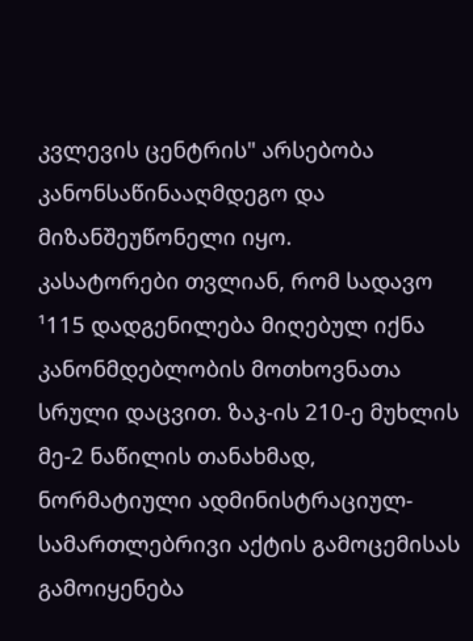კვლევის ცენტრის" არსებობა კანონსაწინააღმდეგო და მიზანშეუწონელი იყო.
კასატორები თვლიან, რომ სადავო ¹115 დადგენილება მიღებულ იქნა კანონმდებლობის მოთხოვნათა სრული დაცვით. ზაკ-ის 210-ე მუხლის მე-2 ნაწილის თანახმად, ნორმატიული ადმინისტრაციულ-სამართლებრივი აქტის გამოცემისას გამოიყენება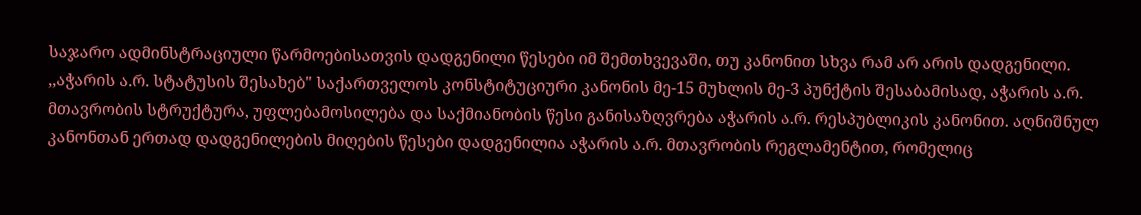საჯარო ადმინსტრაციული წარმოებისათვის დადგენილი წესები იმ შემთხვევაში, თუ კანონით სხვა რამ არ არის დადგენილი. ,,აჭარის ა.რ. სტატუსის შესახებ" საქართველოს კონსტიტუციური კანონის მე-15 მუხლის მე-3 პუნქტის შესაბამისად, აჭარის ა.რ. მთავრობის სტრუქტურა, უფლებამოსილება და საქმიანობის წესი განისაზღვრება აჭარის ა.რ. რესპუბლიკის კანონით. აღნიშნულ კანონთან ერთად დადგენილების მიღების წესები დადგენილია აჭარის ა.რ. მთავრობის რეგლამენტით, რომელიც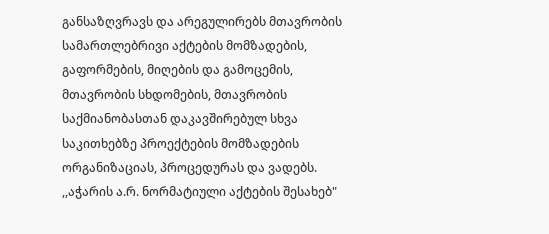განსაზღვრავს და არეგულირებს მთავრობის სამართლებრივი აქტების მომზადების, გაფორმების, მიღების და გამოცემის, მთავრობის სხდომების, მთავრობის საქმიანობასთან დაკავშირებულ სხვა საკითხებზე პროექტების მომზადების ორგანიზაციას, პროცედურას და ვადებს. ,,აჭარის ა.რ. ნორმატიული აქტების შესახებ"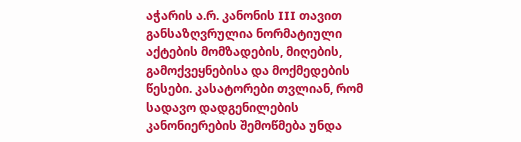აჭარის ა.რ. კანონის III თავით განსაზღვრულია ნორმატიული აქტების მომზადების, მიღების, გამოქვეყნებისა და მოქმედების წესები. კასატორები თვლიან, რომ სადავო დადგენილების კანონიერების შემოწმება უნდა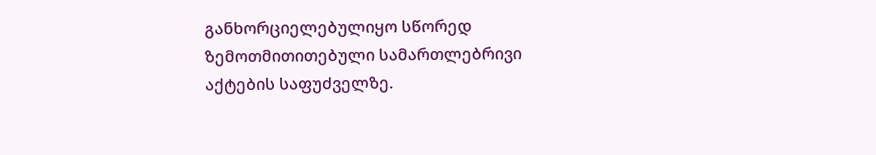განხორციელებულიყო სწორედ ზემოთმითითებული სამართლებრივი აქტების საფუძველზე.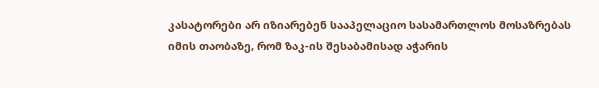კასატორები არ იზიარებენ სააპელაციო სასამართლოს მოსაზრებას იმის თაობაზე, რომ ზაკ-ის შესაბამისად აჭარის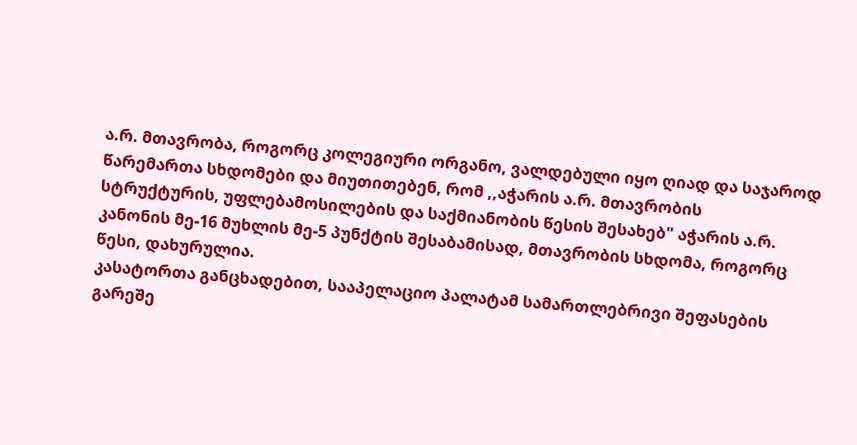ა.რ. მთავრობა, როგორც კოლეგიური ორგანო, ვალდებული იყო ღიად და საჯაროდ წარემართა სხდომები და მიუთითებენ, რომ ,,აჭარის ა.რ. მთავრობის სტრუქტურის, უფლებამოსილების და საქმიანობის წესის შესახებ" აჭარის ა.რ. კანონის მე-16 მუხლის მე-5 პუნქტის შესაბამისად, მთავრობის სხდომა, როგორც წესი, დახურულია.
კასატორთა განცხადებით, სააპელაციო პალატამ სამართლებრივი შეფასების გარეშე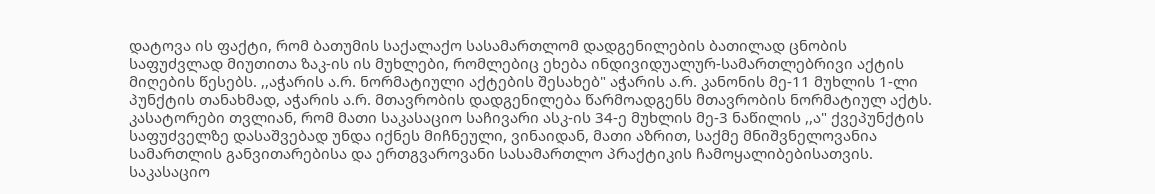დატოვა ის ფაქტი, რომ ბათუმის საქალაქო სასამართლომ დადგენილების ბათილად ცნობის საფუძვლად მიუთითა ზაკ-ის ის მუხლები, რომლებიც ეხება ინდივიდუალურ-სამართლებრივი აქტის მიღების წესებს. ,,აჭარის ა.რ. ნორმატიული აქტების შესახებ" აჭარის ა.რ. კანონის მე-11 მუხლის 1-ლი პუნქტის თანახმად, აჭარის ა.რ. მთავრობის დადგენილება წარმოადგენს მთავრობის ნორმატიულ აქტს.
კასატორები თვლიან, რომ მათი საკასაციო საჩივარი ასკ-ის 34-ე მუხლის მე-3 ნაწილის ,,ა" ქვეპუნქტის საფუძველზე დასაშვებად უნდა იქნეს მიჩნეული, ვინაიდან, მათი აზრით, საქმე მნიშვნელოვანია სამართლის განვითარებისა და ერთგვაროვანი სასამართლო პრაქტიკის ჩამოყალიბებისათვის.
საკასაციო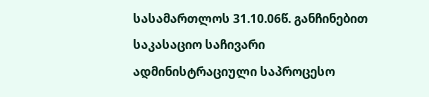სასამართლოს 31.10.06წ. განჩინებით საკასაციო საჩივარი ადმინისტრაციული საპროცესო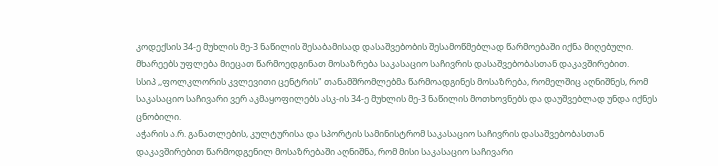კოდექსის 34-ე მუხლის მე-3 ნაწილის შესაბამისად დასაშვებობის შესამოწმებლად წარმოებაში იქნა მიღებული. მხარეებს უფლება მიეცათ წარმოედგინათ მოსაზრება საკასაციო საჩივრის დასაშვებობასთან დაკავშირებით.
სსიპ ,,ფოლკლორის კვლევითი ცენტრის" თანამშრომლებმა წარმოადგინეს მოსაზრება, რომელშიც აღნიშნეს, რომ საკასაციო საჩივარი ვერ აკმაყოფილებს ასკ-ის 34-ე მუხლის მე-3 ნაწილის მოთხოვნებს და დაუშვებლად უნდა იქნეს ცნობილი.
აჭარის ა.რ. განათლების, კულტურისა და სპორტის სამინისტრომ საკასაციო საჩივრის დასაშვებობასთან დაკავშირებით წარმოდგენილ მოსაზრებაში აღნიშნა, რომ მისი საკასაციო საჩივარი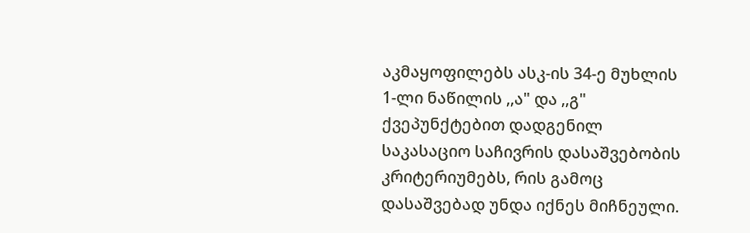აკმაყოფილებს ასკ-ის 34-ე მუხლის 1-ლი ნაწილის ,,ა" და ,,გ" ქვეპუნქტებით დადგენილ საკასაციო საჩივრის დასაშვებობის კრიტერიუმებს, რის გამოც დასაშვებად უნდა იქნეს მიჩნეული.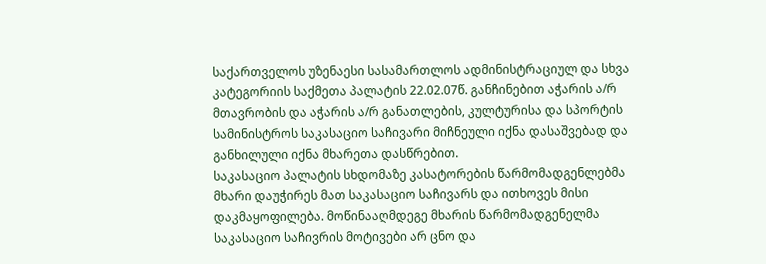საქართველოს უზენაესი სასამართლოს ადმინისტრაციულ და სხვა კატეგორიის საქმეთა პალატის 22.02.07წ. განჩინებით აჭარის ა/რ მთავრობის და აჭარის ა/რ განათლების, კულტურისა და სპორტის სამინისტროს საკასაციო საჩივარი მიჩნეული იქნა დასაშვებად და განხილული იქნა მხარეთა დასწრებით.
საკასაციო პალატის სხდომაზე კასატორების წარმომადგენლებმა მხარი დაუჭირეს მათ საკასაციო საჩივარს და ითხოვეს მისი დაკმაყოფილება. მოწინააღმდეგე მხარის წარმომადგენელმა საკასაციო საჩივრის მოტივები არ ცნო და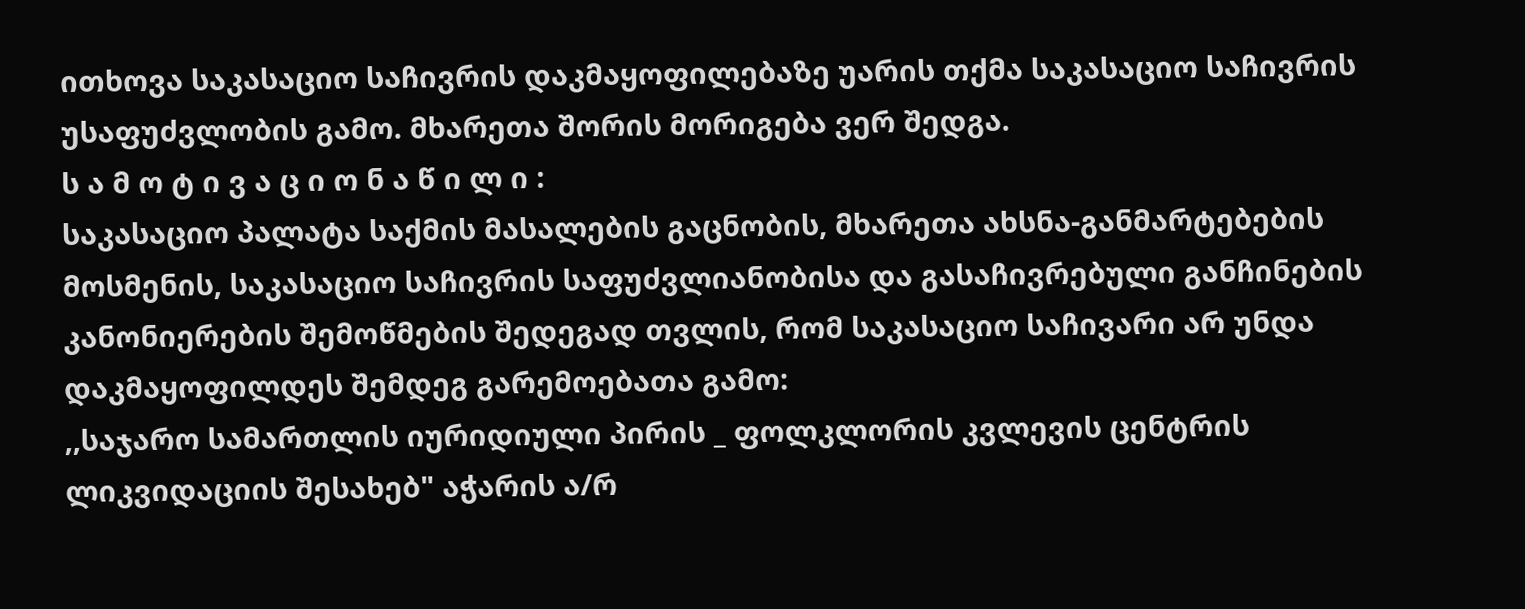ითხოვა საკასაციო საჩივრის დაკმაყოფილებაზე უარის თქმა საკასაციო საჩივრის უსაფუძვლობის გამო. მხარეთა შორის მორიგება ვერ შედგა.
ს ა მ ო ტ ი ვ ა ც ი ო ნ ა წ ი ლ ი :
საკასაციო პალატა საქმის მასალების გაცნობის, მხარეთა ახსნა-განმარტებების მოსმენის, საკასაციო საჩივრის საფუძვლიანობისა და გასაჩივრებული განჩინების კანონიერების შემოწმების შედეგად თვლის, რომ საკასაციო საჩივარი არ უნდა დაკმაყოფილდეს შემდეგ გარემოებათა გამო:
,,საჯარო სამართლის იურიდიული პირის _ ფოლკლორის კვლევის ცენტრის ლიკვიდაციის შესახებ" აჭარის ა/რ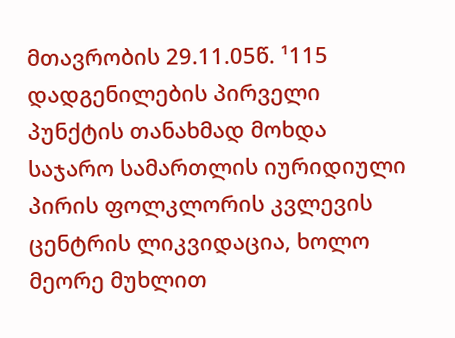მთავრობის 29.11.05წ. ¹115 დადგენილების პირველი პუნქტის თანახმად მოხდა საჯარო სამართლის იურიდიული პირის ფოლკლორის კვლევის ცენტრის ლიკვიდაცია, ხოლო მეორე მუხლით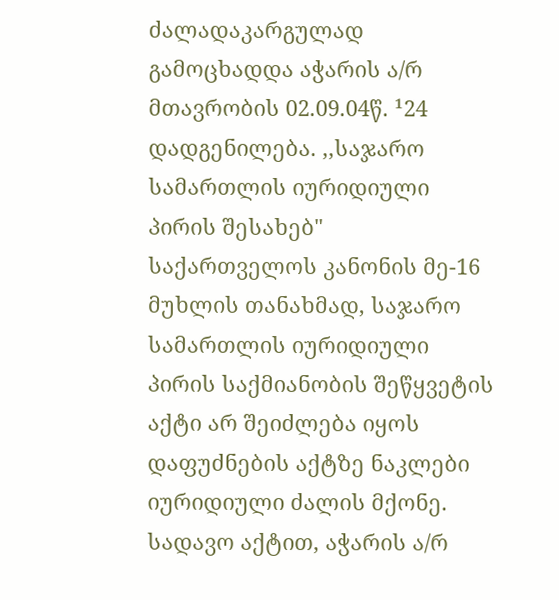ძალადაკარგულად გამოცხადდა აჭარის ა/რ მთავრობის 02.09.04წ. ¹24 დადგენილება. ,,საჯარო სამართლის იურიდიული პირის შესახებ" საქართველოს კანონის მე-16 მუხლის თანახმად, საჯარო სამართლის იურიდიული პირის საქმიანობის შეწყვეტის აქტი არ შეიძლება იყოს დაფუძნების აქტზე ნაკლები იურიდიული ძალის მქონე. სადავო აქტით, აჭარის ა/რ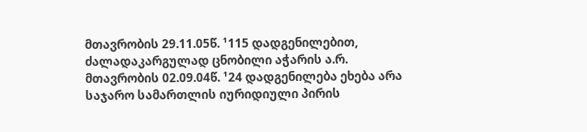მთავრობის 29.11.05წ. ¹115 დადგენილებით, ძალადაკარგულად ცნობილი აჭარის ა.რ. მთავრობის 02.09.04წ. ¹24 დადგენილება ეხება არა საჯარო სამართლის იურიდიული პირის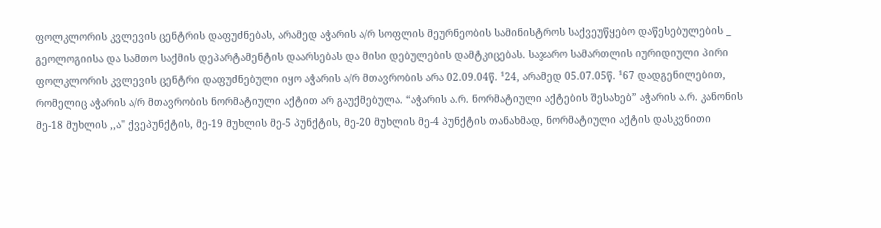ფოლკლორის კვლევის ცენტრის დაფუძნებას, არამედ აჭარის ა/რ სოფლის მეურნეობის სამინისტროს საქვეუწყებო დაწესებულების _ გეოლოგიისა და სამთო საქმის დეპარტამენტის დაარსებას და მისი დებულების დამტკიცებას. საჯარო სამართლის იურიდიული პირი ფოლკლორის კვლევის ცენტრი დაფუძნებული იყო აჭარის ა/რ მთავრობის არა 02.09.04წ. ¹24, არამედ 05.07.05წ. ¹67 დადგენილებით, რომელიც აჭარის ა/რ მთავრობის ნორმატიული აქტით არ გაუქმებულა. “აჭარის ა.რ. ნორმატიული აქტების შესახებ” აჭარის ა.რ. კანონის მე-18 მუხლის ,,ა" ქვეპუნქტის, მე-19 მუხლის მე-5 პუნქტის, მე-20 მუხლის მე-4 პუნქტის თანახმად, ნორმატიული აქტის დასკვნითი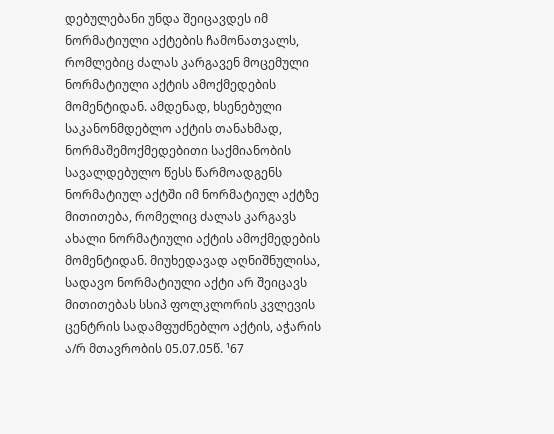დებულებანი უნდა შეიცავდეს იმ ნორმატიული აქტების ჩამონათვალს, რომლებიც ძალას კარგავენ მოცემული ნორმატიული აქტის ამოქმედების მომენტიდან. ამდენად, ხსენებული საკანონმდებლო აქტის თანახმად, ნორმაშემოქმედებითი საქმიანობის სავალდებულო წესს წარმოადგენს ნორმატიულ აქტში იმ ნორმატიულ აქტზე მითითება, რომელიც ძალას კარგავს ახალი ნორმატიული აქტის ამოქმედების მომენტიდან. მიუხედავად აღნიშნულისა, სადავო ნორმატიული აქტი არ შეიცავს მითითებას სსიპ ფოლკლორის კვლევის ცენტრის სადამფუძნებლო აქტის, აჭარის ა/რ მთავრობის 05.07.05წ. ¹67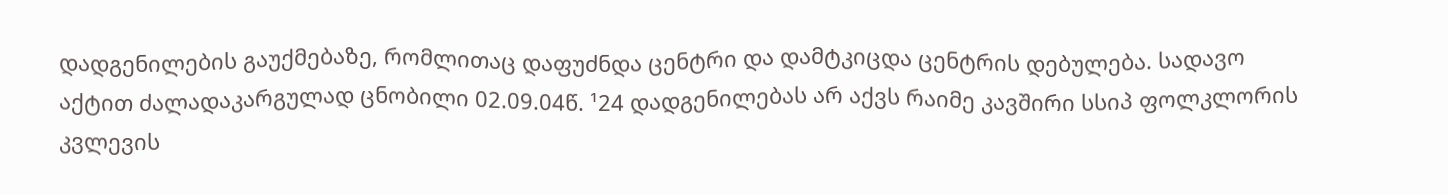დადგენილების გაუქმებაზე, რომლითაც დაფუძნდა ცენტრი და დამტკიცდა ცენტრის დებულება. სადავო აქტით ძალადაკარგულად ცნობილი 02.09.04წ. ¹24 დადგენილებას არ აქვს რაიმე კავშირი სსიპ ფოლკლორის კვლევის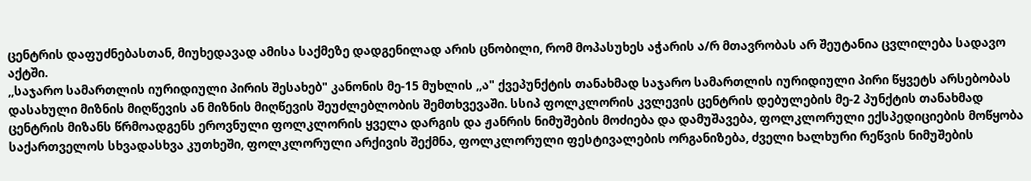ცენტრის დაფუძნებასთან, მიუხედავად ამისა საქმეზე დადგენილად არის ცნობილი, რომ მოპასუხეს აჭარის ა/რ მთავრობას არ შეუტანია ცვლილება სადავო აქტში.
,,საჯარო სამართლის იურიდიული პირის შესახებ" კანონის მე-15 მუხლის ,,ა" ქვეპუნქტის თანახმად საჯარო სამართლის იურიდიული პირი წყვეტს არსებობას დასახული მიზნის მიღწევის ან მიზნის მიღწევის შეუძლებლობის შემთხვევაში. სსიპ ფოლკლორის კვლევის ცენტრის დებულების მე-2 პუნქტის თანახმად ცენტრის მიზანს წრმოადგენს ეროვნული ფოლკლორის ყველა დარგის და ჟანრის ნიმუშების მოძიება და დამუშავება, ფოლკლორული ექსპედიციების მოწყობა საქართველოს სხვადასხვა კუთხეში, ფოლკლორული არქივის შექმნა, ფოლკლორული ფესტივალების ორგანიზება, ძველი ხალხური რეწვის ნიმუშების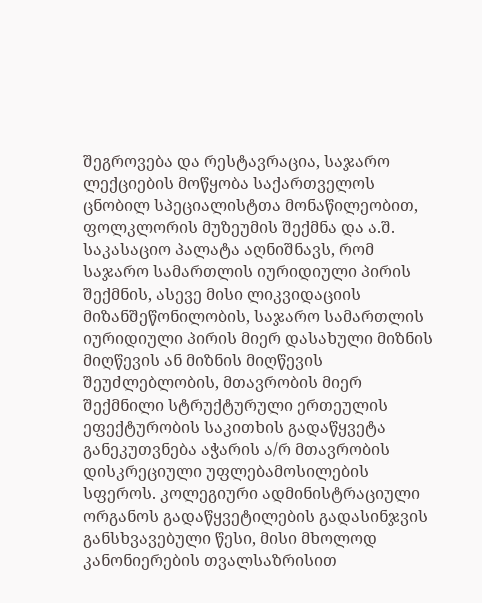შეგროვება და რესტავრაცია, საჯარო ლექციების მოწყობა საქართველოს ცნობილ სპეციალისტთა მონაწილეობით, ფოლკლორის მუზეუმის შექმნა და ა.შ. საკასაციო პალატა აღნიშნავს, რომ საჯარო სამართლის იურიდიული პირის შექმნის, ასევე მისი ლიკვიდაციის მიზანშეწონილობის, საჯარო სამართლის იურიდიული პირის მიერ დასახული მიზნის მიღწევის ან მიზნის მიღწევის შეუძლებლობის, მთავრობის მიერ შექმნილი სტრუქტურული ერთეულის ეფექტურობის საკითხის გადაწყვეტა განეკუთვნება აჭარის ა/რ მთავრობის დისკრეციული უფლებამოსილების სფეროს. კოლეგიური ადმინისტრაციული ორგანოს გადაწყვეტილების გადასინჯვის განსხვავებული წესი, მისი მხოლოდ კანონიერების თვალსაზრისით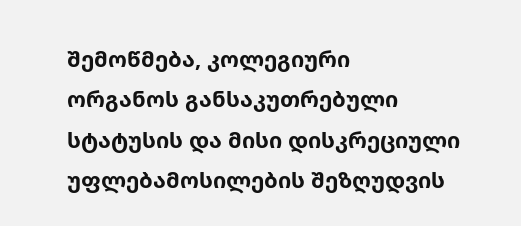შემოწმება, კოლეგიური ორგანოს განსაკუთრებული სტატუსის და მისი დისკრეციული უფლებამოსილების შეზღუდვის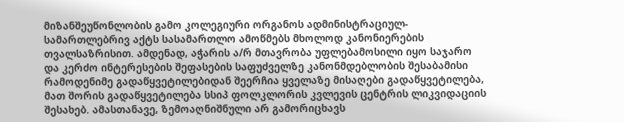მიზანშეუწონლობის გამო კოლეგიური ორგანოს ადმინისტრაციულ-სამართლებრივ აქტს სასამართლო ამოწმებს მხოლოდ კანონიერების თვალსაზრისით. ამდენად, აჭარის ა/რ მთავრობა უფლებამოსილი იყო საჯარო და კერძო ინტერესების შეფასების საფუძველზე კანონმდებლობის შესაბამისი რამოდენიმე გადაწყვეტილებიდან შეერჩია ყველაზე მისაღები გადაწყვეტილება, მათ შორის გადაწყვეტილება სსიპ ფოლკლორის კვლევის ცენტრის ლიკვიდაციის შესახებ. ამასთანავე, ზემოაღნიშნული არ გამორიცხავს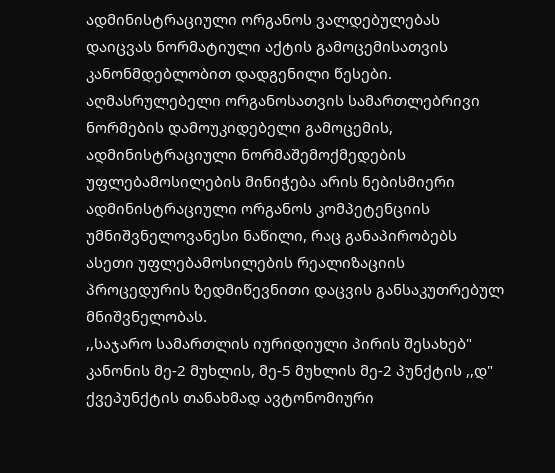ადმინისტრაციული ორგანოს ვალდებულებას დაიცვას ნორმატიული აქტის გამოცემისათვის კანონმდებლობით დადგენილი წესები. აღმასრულებელი ორგანოსათვის სამართლებრივი ნორმების დამოუკიდებელი გამოცემის, ადმინისტრაციული ნორმაშემოქმედების უფლებამოსილების მინიჭება არის ნებისმიერი ადმინისტრაციული ორგანოს კომპეტენციის უმნიშვნელოვანესი ნაწილი, რაც განაპირობებს ასეთი უფლებამოსილების რეალიზაციის პროცედურის ზედმიწევნითი დაცვის განსაკუთრებულ მნიშვნელობას.
,,საჯარო სამართლის იურიდიული პირის შესახებ" კანონის მე-2 მუხლის, მე-5 მუხლის მე-2 პუნქტის ,,დ" ქვეპუნქტის თანახმად ავტონომიური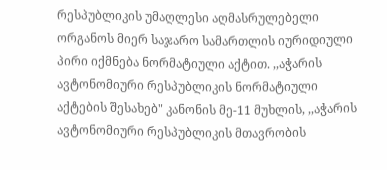რესპუბლიკის უმაღლესი აღმასრულებელი ორგანოს მიერ საჯარო სამართლის იურიდიული პირი იქმნება ნორმატიული აქტით. ,,აჭარის ავტონომიური რესპუბლიკის ნორმატიული აქტების შესახებ" კანონის მე-11 მუხლის, ,,აჭარის ავტონომიური რესპუბლიკის მთავრობის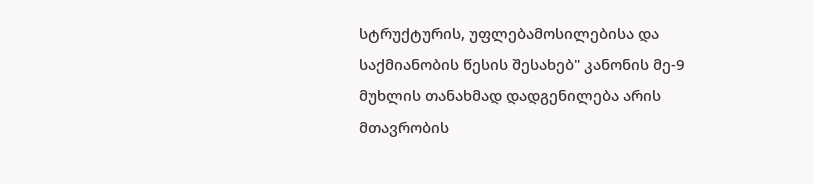სტრუქტურის, უფლებამოსილებისა და საქმიანობის წესის შესახებ" კანონის მე-9 მუხლის თანახმად დადგენილება არის მთავრობის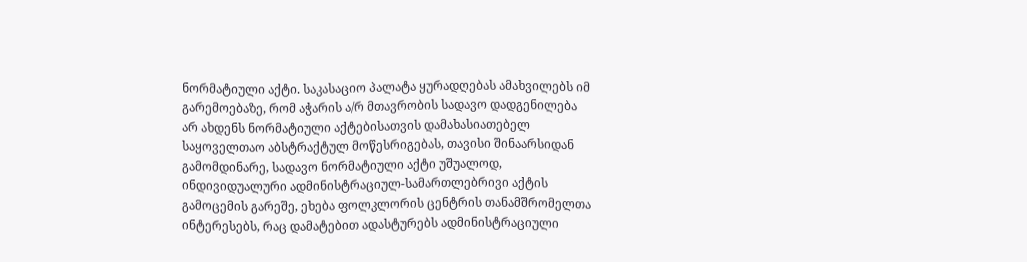ნორმატიული აქტი. საკასაციო პალატა ყურადღებას ამახვილებს იმ გარემოებაზე, რომ აჭარის ა/რ მთავრობის სადავო დადგენილება არ ახდენს ნორმატიული აქტებისათვის დამახასიათებელ საყოველთაო აბსტრაქტულ მოწესრიგებას, თავისი შინაარსიდან გამომდინარე, სადავო ნორმატიული აქტი უშუალოდ, ინდივიდუალური ადმინისტრაციულ-სამართლებრივი აქტის გამოცემის გარეშე, ეხება ფოლკლორის ცენტრის თანამშრომელთა ინტერესებს, რაც დამატებით ადასტურებს ადმინისტრაციული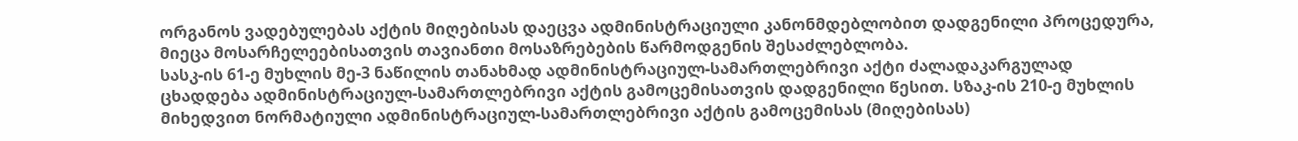ორგანოს ვადებულებას აქტის მიღებისას დაეცვა ადმინისტრაციული კანონმდებლობით დადგენილი პროცედურა, მიეცა მოსარჩელეებისათვის თავიანთი მოსაზრებების წარმოდგენის შესაძლებლობა.
სასკ-ის 61-ე მუხლის მე-3 ნაწილის თანახმად ადმინისტრაციულ-სამართლებრივი აქტი ძალადაკარგულად ცხადდება ადმინისტრაციულ-სამართლებრივი აქტის გამოცემისათვის დადგენილი წესით. სზაკ-ის 210-ე მუხლის მიხედვით ნორმატიული ადმინისტრაციულ-სამართლებრივი აქტის გამოცემისას (მიღებისას)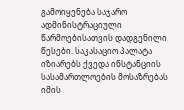გამოიყენება საჯარო ადმინისტრაციული წარმოებისათვის დადგენილი წესები. საკასაციო პალატა იზიარებს ქვედა ინსტანციის სასამართლოების მოსაზრებას იმის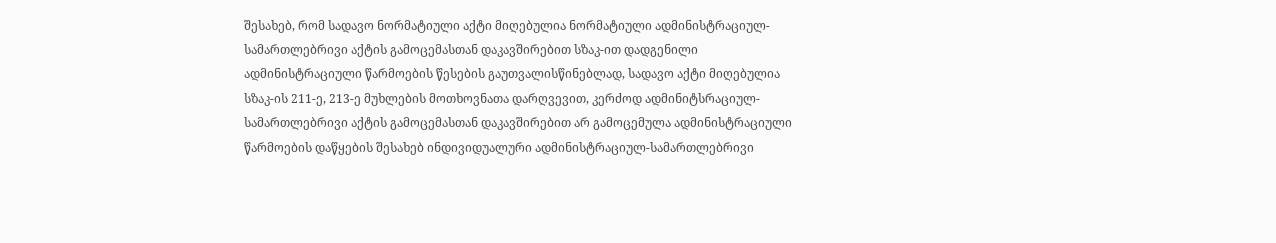შესახებ, რომ სადავო ნორმატიული აქტი მიღებულია ნორმატიული ადმინისტრაციულ-სამართლებრივი აქტის გამოცემასთან დაკავშირებით სზაკ-ით დადგენილი ადმინისტრაციული წარმოების წესების გაუთვალისწინებლად, სადავო აქტი მიღებულია სზაკ-ის 211-ე, 213-ე მუხლების მოთხოვნათა დარღვევით, კერძოდ ადმინიტსრაციულ-სამართლებრივი აქტის გამოცემასთან დაკავშირებით არ გამოცემულა ადმინისტრაციული წარმოების დაწყების შესახებ ინდივიდუალური ადმინისტრაციულ-სამართლებრივი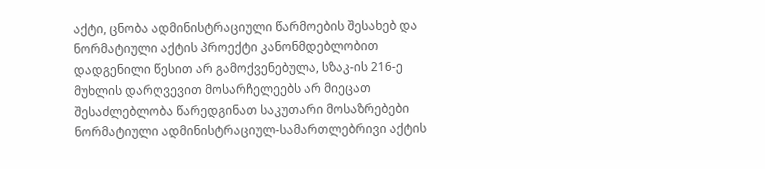აქტი, ცნობა ადმინისტრაციული წარმოების შესახებ და ნორმატიული აქტის პროექტი კანონმდებლობით დადგენილი წესით არ გამოქვენებულა, სზაკ-ის 216-ე მუხლის დარღვევით მოსარჩელეებს არ მიეცათ შესაძლებლობა წარედგინათ საკუთარი მოსაზრებები ნორმატიული ადმინისტრაციულ-სამართლებრივი აქტის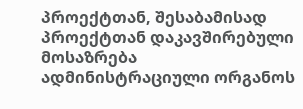პროექტთან, შესაბამისად პროექტთან დაკავშირებული მოსაზრება ადმინისტრაციული ორგანოს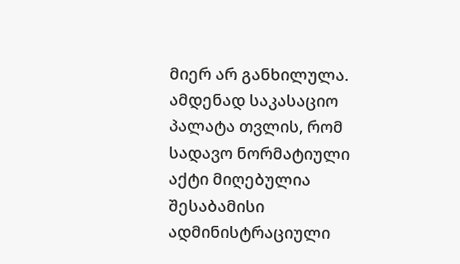მიერ არ განხილულა. ამდენად საკასაციო პალატა თვლის, რომ სადავო ნორმატიული აქტი მიღებულია შესაბამისი ადმინისტრაციული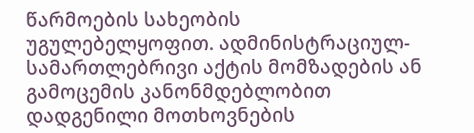წარმოების სახეობის უგულებელყოფით. ადმინისტრაციულ-სამართლებრივი აქტის მომზადების ან გამოცემის კანონმდებლობით დადგენილი მოთხოვნების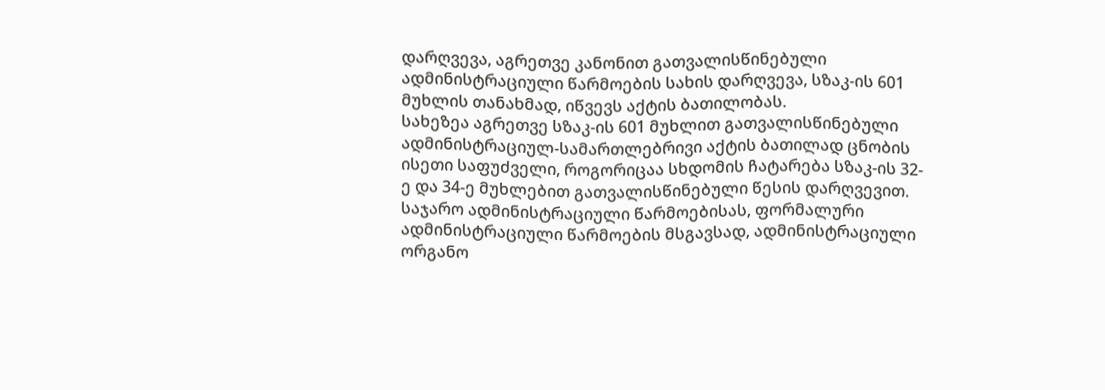დარღვევა, აგრეთვე კანონით გათვალისწინებული ადმინისტრაციული წარმოების სახის დარღვევა, სზაკ-ის 601 მუხლის თანახმად, იწვევს აქტის ბათილობას.
სახეზეა აგრეთვე სზაკ-ის 601 მუხლით გათვალისწინებული ადმინისტრაციულ-სამართლებრივი აქტის ბათილად ცნობის ისეთი საფუძველი, როგორიცაა სხდომის ჩატარება სზაკ-ის 32-ე და 34-ე მუხლებით გათვალისწინებული წესის დარღვევით. საჯარო ადმინისტრაციული წარმოებისას, ფორმალური ადმინისტრაციული წარმოების მსგავსად, ადმინისტრაციული ორგანო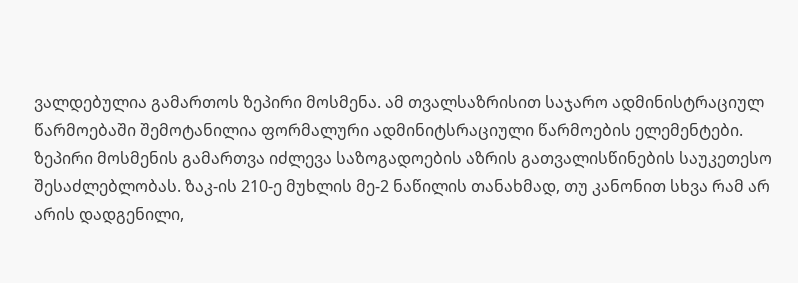ვალდებულია გამართოს ზეპირი მოსმენა. ამ თვალსაზრისით საჯარო ადმინისტრაციულ წარმოებაში შემოტანილია ფორმალური ადმინიტსრაციული წარმოების ელემენტები. ზეპირი მოსმენის გამართვა იძლევა საზოგადოების აზრის გათვალისწინების საუკეთესო შესაძლებლობას. ზაკ-ის 210-ე მუხლის მე-2 ნაწილის თანახმად, თუ კანონით სხვა რამ არ არის დადგენილი,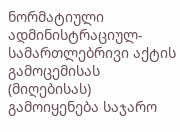ნორმატიული ადმინისტრაციულ-სამართლებრივი აქტის გამოცემისას (მიღებისას) გამოიყენება საჯარო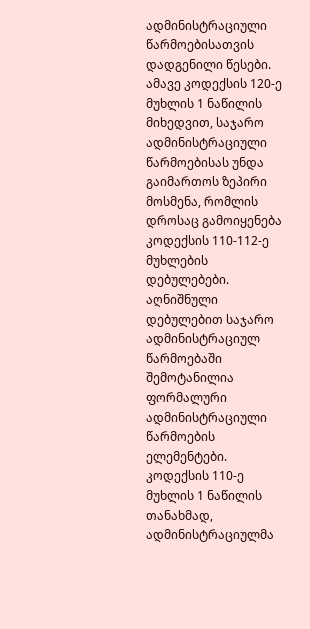ადმინისტრაციული წარმოებისათვის დადგენილი წესები. ამავე კოდექსის 120-ე მუხლის 1 ნაწილის მიხედვით, საჯარო ადმინისტრაციული წარმოებისას უნდა გაიმართოს ზეპირი მოსმენა, რომლის დროსაც გამოიყენება კოდექსის 110-112-ე მუხლების დებულებები. აღნიშნული დებულებით საჯარო ადმინისტრაციულ წარმოებაში შემოტანილია ფორმალური ადმინისტრაციული წარმოების ელემენტები. კოდექსის 110-ე მუხლის 1 ნაწილის თანახმად, ადმინისტრაციულმა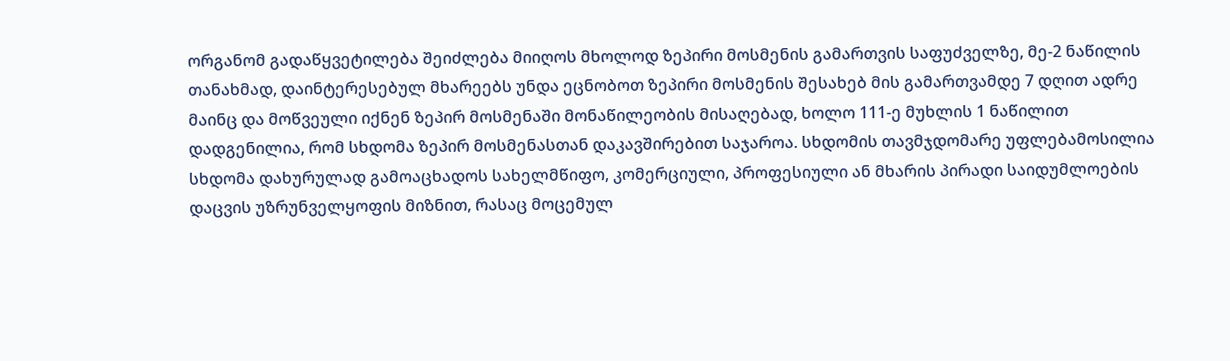ორგანომ გადაწყვეტილება შეიძლება მიიღოს მხოლოდ ზეპირი მოსმენის გამართვის საფუძველზე, მე-2 ნაწილის თანახმად, დაინტერესებულ მხარეებს უნდა ეცნობოთ ზეპირი მოსმენის შესახებ მის გამართვამდე 7 დღით ადრე მაინც და მოწვეული იქნენ ზეპირ მოსმენაში მონაწილეობის მისაღებად, ხოლო 111-ე მუხლის 1 ნაწილით დადგენილია, რომ სხდომა ზეპირ მოსმენასთან დაკავშირებით საჯაროა. სხდომის თავმჯდომარე უფლებამოსილია სხდომა დახურულად გამოაცხადოს სახელმწიფო, კომერციული, პროფესიული ან მხარის პირადი საიდუმლოების დაცვის უზრუნველყოფის მიზნით, რასაც მოცემულ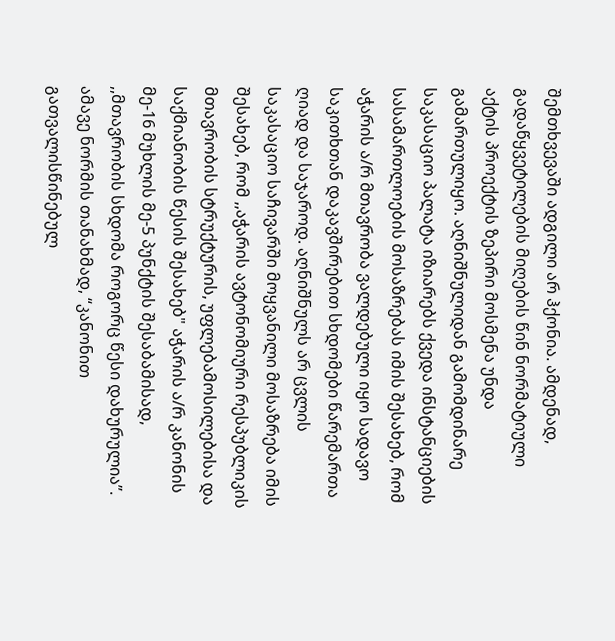შემთხვევაში ადგილი არ ჰქონია. ამდენად, გადაწყვეტილების მიღების წინ ნორმატიული აქტის პროექტის ზეპირი მოსმენა უნდა გამართულიყო. აღნიშნულიდან გამომდინარე საკასაციო პალატა იზიარებს ქვედა ინსტანციების სასამართლოების მოსაზრებას იმის შესახებ, რომ აჭარის ა/რ მთავრობა ვალდებული იყო სადავო საკითხთან დაკავშირებით სხდომები წარემართა ღიად და საჯაროდ. აღნიშნულს არ ცვლის საკასაციო საჩივარში მოყვანილი მოსაზრება იმის შესახებ, რომ ,,აჭარის ავტონომიური რესპუბლიკის მთავრობის სტრუქტურის, უფლებამოსილებისა და საქმიანობის წესის შესახებ" აჭარის ა/რ კანონის მე-16 მუხლის მე-5 პუნქტის შესაბამისად, ,,მთავრობის სხდომა როგორც წესი დახურულია”. ამავე ნორმის თანახმად, “კანონით გათვალისწინებულ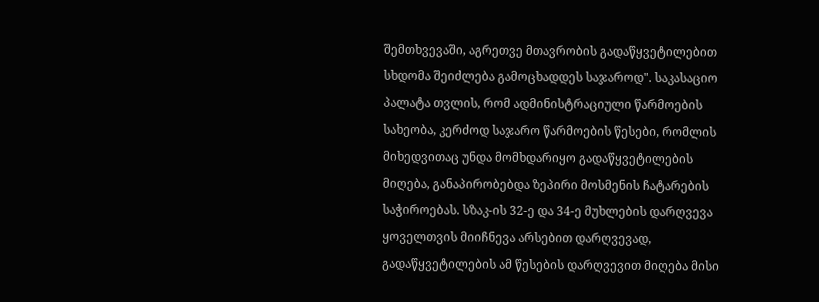შემთხვევაში, აგრეთვე მთავრობის გადაწყვეტილებით სხდომა შეიძლება გამოცხადდეს საჯაროდ". საკასაციო პალატა თვლის, რომ ადმინისტრაციული წარმოების სახეობა, კერძოდ საჯარო წარმოების წესები, რომლის მიხედვითაც უნდა მომხდარიყო გადაწყვეტილების მიღება, განაპირობებდა ზეპირი მოსმენის ჩატარების საჭიროებას. სზაკ-ის 32-ე და 34-ე მუხლების დარღვევა ყოველთვის მიიჩნევა არსებით დარღვევად, გადაწყვეტილების ამ წესების დარღვევით მიღება მისი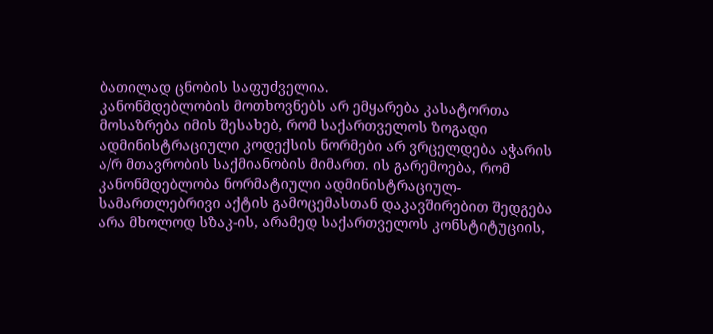ბათილად ცნობის საფუძველია.
კანონმდებლობის მოთხოვნებს არ ემყარება კასატორთა მოსაზრება იმის შესახებ, რომ საქართველოს ზოგადი ადმინისტრაციული კოდექსის ნორმები არ ვრცელდება აჭარის ა/რ მთავრობის საქმიანობის მიმართ. ის გარემოება, რომ კანონმდებლობა ნორმატიული ადმინისტრაციულ-სამართლებრივი აქტის გამოცემასთან დაკავშირებით შედგება არა მხოლოდ სზაკ-ის, არამედ საქართველოს კონსტიტუციის,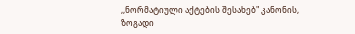,,ნორმატიული აქტების შესახებ" კანონის, ზოგადი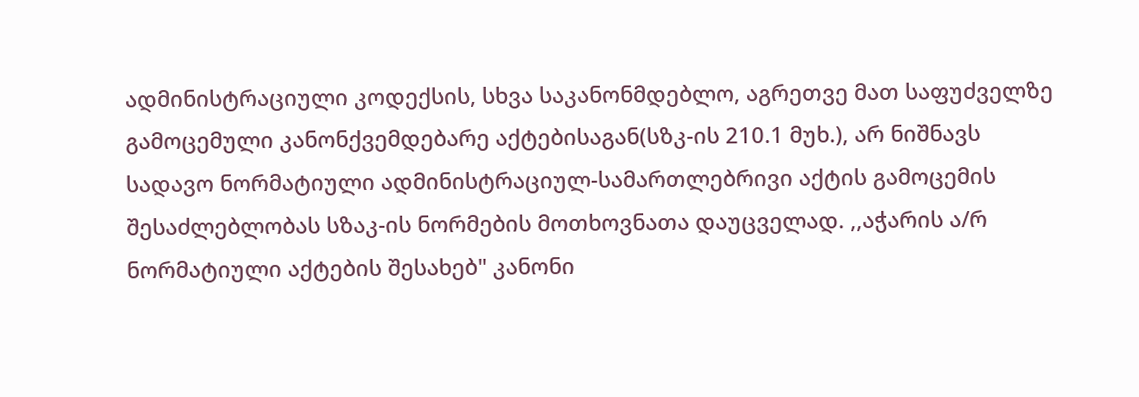ადმინისტრაციული კოდექსის, სხვა საკანონმდებლო, აგრეთვე მათ საფუძველზე გამოცემული კანონქვემდებარე აქტებისაგან(სზკ-ის 210.1 მუხ.), არ ნიშნავს სადავო ნორმატიული ადმინისტრაციულ-სამართლებრივი აქტის გამოცემის შესაძლებლობას სზაკ-ის ნორმების მოთხოვნათა დაუცველად. ,,აჭარის ა/რ ნორმატიული აქტების შესახებ" კანონი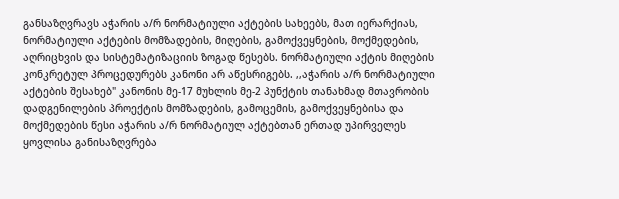განსაზღვრავს აჭარის ა/რ ნორმატიული აქტების სახეებს, მათ იერარქიას, ნორმატიული აქტების მომზადების, მიღების, გამოქვეყნების, მოქმედების, აღრიცხვის და სისტემატიზაციის ზოგად წესებს. ნორმატიული აქტის მიღების კონკრეტულ პროცედურებს კანონი არ აწესრიგებს. ,,აჭარის ა/რ ნორმატიული აქტების შესახებ" კანონის მე-17 მუხლის მე-2 პუნქტის თანახმად მთავრობის დადგენილების პროექტის მომზადების, გამოცემის, გამოქვეყნებისა და მოქმედების წესი აჭარის ა/რ ნორმატიულ აქტებთან ერთად უპირველეს ყოვლისა განისაზღვრება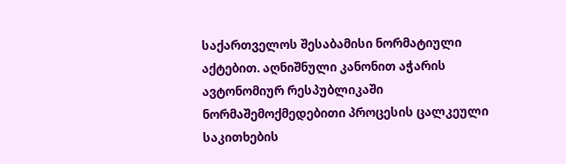საქართველოს შესაბამისი ნორმატიული აქტებით. აღნიშნული კანონით აჭარის ავტონომიურ რესპუბლიკაში ნორმაშემოქმედებითი პროცესის ცალკეული საკითხების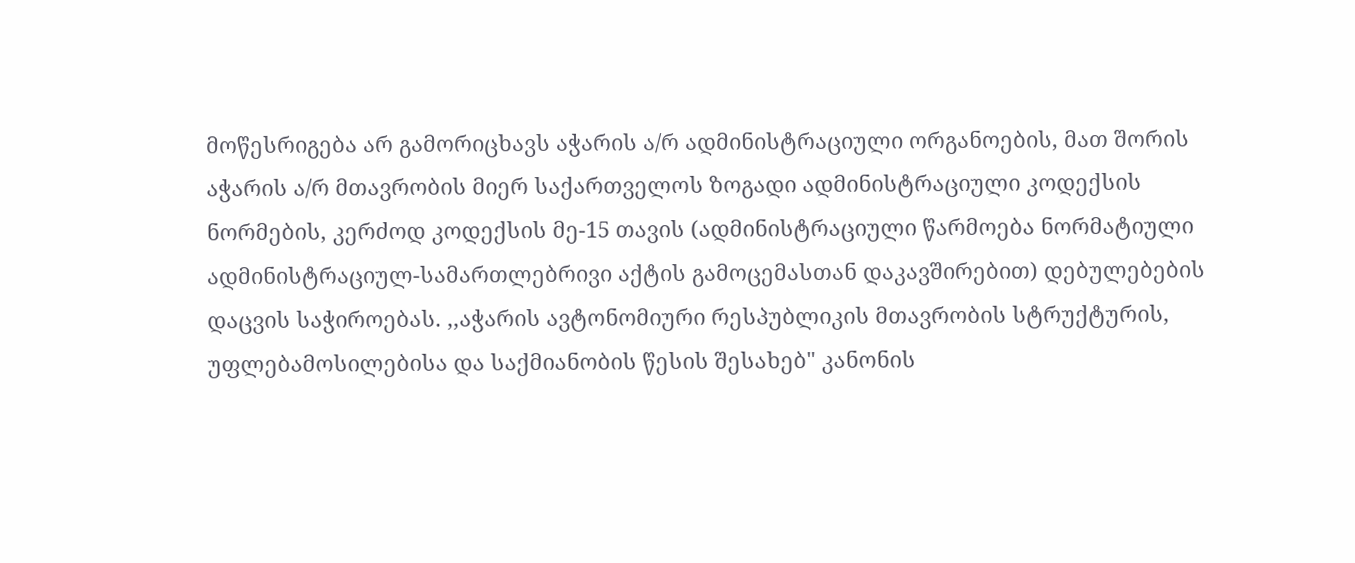მოწესრიგება არ გამორიცხავს აჭარის ა/რ ადმინისტრაციული ორგანოების, მათ შორის აჭარის ა/რ მთავრობის მიერ საქართველოს ზოგადი ადმინისტრაციული კოდექსის ნორმების, კერძოდ კოდექსის მე-15 თავის (ადმინისტრაციული წარმოება ნორმატიული ადმინისტრაციულ-სამართლებრივი აქტის გამოცემასთან დაკავშირებით) დებულებების დაცვის საჭიროებას. ,,აჭარის ავტონომიური რესპუბლიკის მთავრობის სტრუქტურის, უფლებამოსილებისა და საქმიანობის წესის შესახებ" კანონის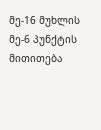მე-16 მუხლის მე-6 პუნქტის მითითება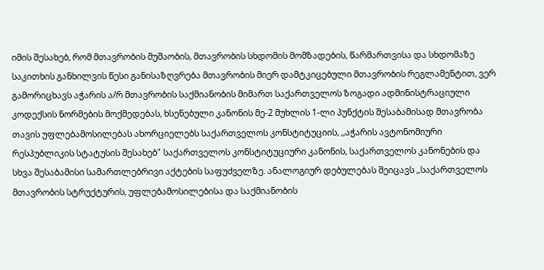იმის შესახებ, რომ მთავრობის მუშაობის, მთავრობის სხდომის მომზადების, წარმართვისა და სხდომაზე საკითხის განხილვის წესი განისაზღვრება მთავრობის მიერ დამტკიცებული მთავრობის რეგლამენტით, ვერ გამორიცხავს აჭარის ა/რ მთავრობის საქმიანობის მიმართ საქართველოს ზოგადი ადმინისტრაციული კოდექსის ნორმების მოქმედებას, ხსენებული კანონის მე-2 მუხლის 1-ლი პუნქტის შესაბამისად მთავრობა თავის უფლებამოსილებას ახორციელებს საქართველოს კონსტიტუციის, ,,აჭარის ავტონომიური რესპუბლიკის სტატუსის შესახებ" საქართველოს კონსტიტუციური კანონის, საქართველოს კანონების და სხვა შესაბამისი სამართლებრივი აქტების საფუძველზე. ანალოგიურ დებულებას შეიცავს ,,საქართველოს მთავრობის სტრუქტურის, უფლებამოსილებისა და საქმიანობის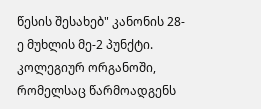წესის შესახებ" კანონის 28-ე მუხლის მე-2 პუნქტი. კოლეგიურ ორგანოში, რომელსაც წარმოადგენს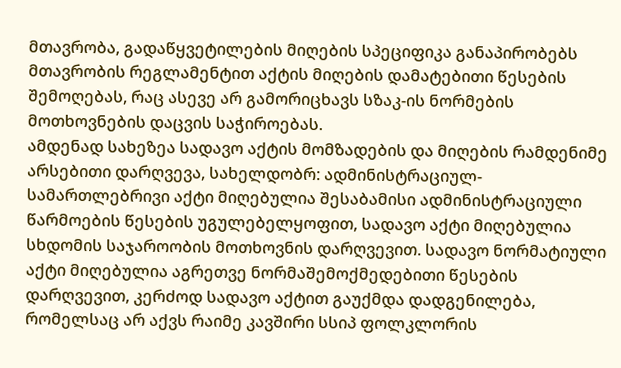მთავრობა, გადაწყვეტილების მიღების სპეციფიკა განაპირობებს მთავრობის რეგლამენტით აქტის მიღების დამატებითი წესების შემოღებას, რაც ასევე არ გამორიცხავს სზაკ-ის ნორმების მოთხოვნების დაცვის საჭიროებას.
ამდენად სახეზეა სადავო აქტის მომზადების და მიღების რამდენიმე არსებითი დარღვევა, სახელდობრ: ადმინისტრაციულ-სამართლებრივი აქტი მიღებულია შესაბამისი ადმინისტრაციული წარმოების წესების უგულებელყოფით, სადავო აქტი მიღებულია სხდომის საჯაროობის მოთხოვნის დარღვევით. სადავო ნორმატიული აქტი მიღებულია აგრეთვე ნორმაშემოქმედებითი წესების დარღვევით, კერძოდ სადავო აქტით გაუქმდა დადგენილება, რომელსაც არ აქვს რაიმე კავშირი სსიპ ფოლკლორის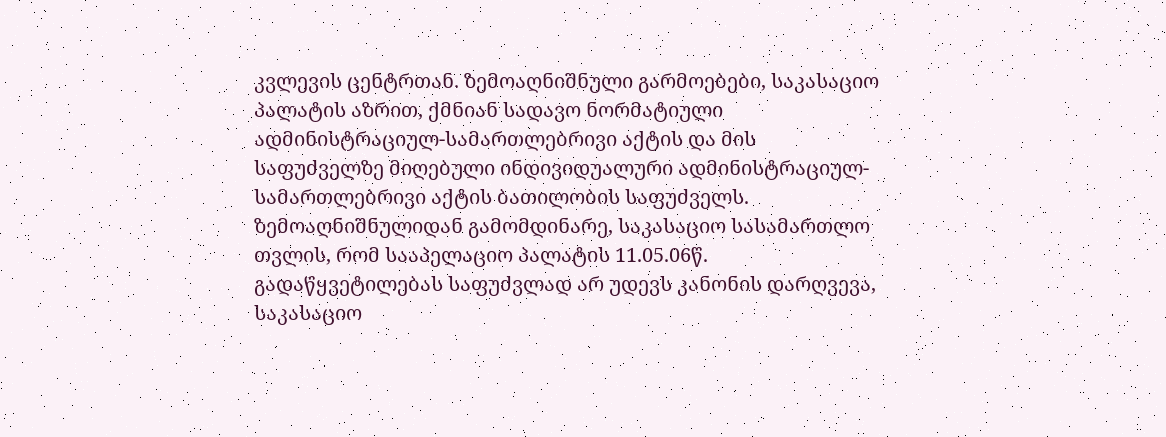კვლევის ცენტრთან. ზემოაღნიშნული გარმოებები, საკასაციო პალატის აზრით, ქმნიან სადავო ნორმატიული ადმინისტრაციულ-სამართლებრივი აქტის და მის საფუძველზე მიღებული ინდივიდუალური ადმინისტრაციულ-სამართლებრივი აქტის ბათილობის საფუძველს.
ზემოაღნიშნულიდან გამომდინარე, საკასაციო სასამართლო თვლის, რომ სააპელაციო პალატის 11.05.06წ. გადაწყვეტილებას საფუძვლად არ უდევს კანონის დარღვევა, საკასაციო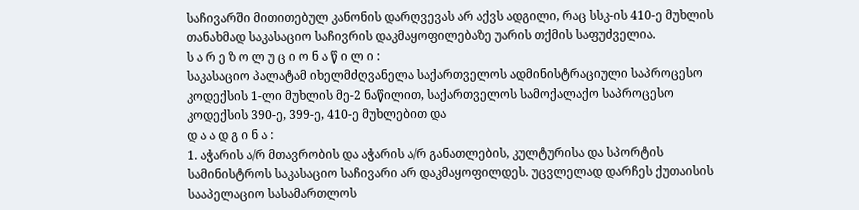საჩივარში მითითებულ კანონის დარღვევას არ აქვს ადგილი, რაც სსკ-ის 410-ე მუხლის თანახმად საკასაციო საჩივრის დაკმაყოფილებაზე უარის თქმის საფუძველია.
ს ა რ ე ზ ო ლ უ ც ი ო ნ ა წ ი ლ ი :
საკასაციო პალატამ იხელმძღვანელა საქართველოს ადმინისტრაციული საპროცესო კოდექსის 1-ლი მუხლის მე-2 ნაწილით, საქართველოს სამოქალაქო საპროცესო კოდექსის 390-ე, 399-ე, 410-ე მუხლებით და
დ ა ა დ გ ი ნ ა :
1. აჭარის ა/რ მთავრობის და აჭარის ა/რ განათლების, კულტურისა და სპორტის სამინისტროს საკასაციო საჩივარი არ დაკმაყოფილდეს. უცვლელად დარჩეს ქუთაისის სააპელაციო სასამართლოს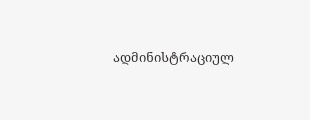ადმინისტრაციულ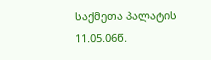საქმეთა პალატის 11.05.06წ.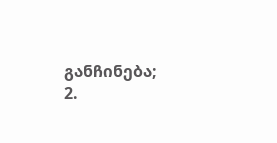განჩინება;
2.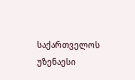საქართველოს უზენაესი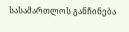სასამართლოს განჩინება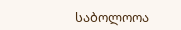საბოლოოა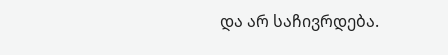და არ საჩივრდება.